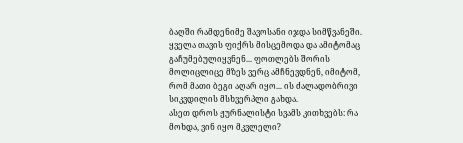ბაღში რამდენიმე შავოსანი იჯდა სიმწვანეში. ყველა თავის ფიქრს მისცემოდა და ამიტომაც გაჩუმებულიყვნენ... ფოთლებს შორის მოლიცლიცე მზეს ვერც ამჩნევდნენ, იმიტომ, რომ მათი ბეგი აღარ იყო... ის ძალადობრივი სიკვდილის მსხვერპლი გახდა.
ასეთ დროს ჟურნალისტი სვამს კითხვებს: რა მოხდა, ვინ იყო მკვლელი?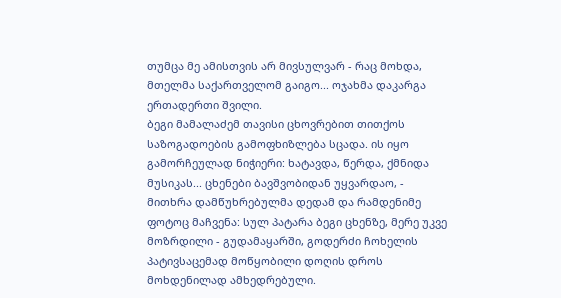თუმცა მე ამისთვის არ მივსულვარ - რაც მოხდა, მთელმა საქართველომ გაიგო... ოჯახმა დაკარგა ერთადერთი შვილი.
ბეგი მამალაძემ თავისი ცხოვრებით თითქოს საზოგადოების გამოფხიზლება სცადა. ის იყო გამორჩეულად ნიჭიერი: ხატავდა, წერდა, ქმნიდა მუსიკას... ცხენები ბავშვობიდან უყვარდაო, - მითხრა დამწუხრებულმა დედამ და რამდენიმე ფოტოც მაჩვენა: სულ პატარა ბეგი ცხენზე, მერე უკვე მოზრდილი - გუდამაყარში, გოდერძი ჩოხელის პატივსაცემად მოწყობილი დოღის დროს მოხდენილად ამხედრებული.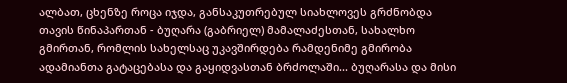ალბათ, ცხენზე როცა იჯდა, განსაკუთრებულ სიახლოვეს გრძნობდა თავის წინაპართან - ბუღარა (გაბრიელ) მამალაძესთან, სახალხო გმირთან, რომლის სახელსაც უკავშირდება რამდენიმე გმირობა ადამიანთა გატაცებასა და გაყიდვასთან ბრძოლაში... ბუღარასა და მისი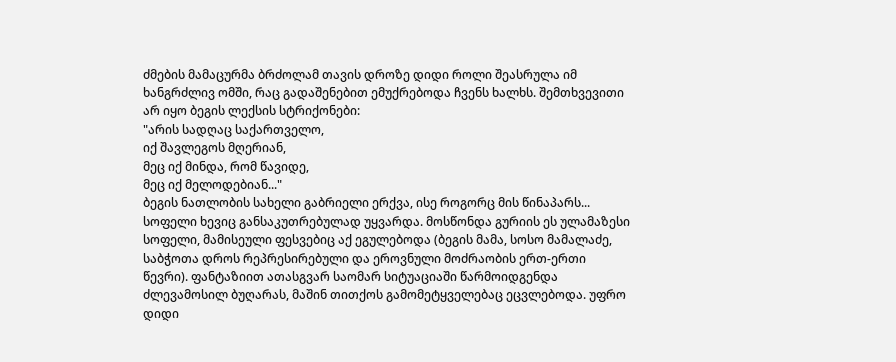ძმების მამაცურმა ბრძოლამ თავის დროზე დიდი როლი შეასრულა იმ ხანგრძლივ ომში, რაც გადაშენებით ემუქრებოდა ჩვენს ხალხს. შემთხვევითი არ იყო ბეგის ლექსის სტრიქონები:
"არის სადღაც საქართველო,
იქ შავლეგოს მღერიან,
მეც იქ მინდა, რომ წავიდე,
მეც იქ მელოდებიან..."
ბეგის ნათლობის სახელი გაბრიელი ერქვა, ისე როგორც მის წინაპარს... სოფელი ხევიც განსაკუთრებულად უყვარდა. მოსწონდა გურიის ეს ულამაზესი სოფელი, მამისეული ფესვებიც აქ ეგულებოდა (ბეგის მამა, სოსო მამალაძე, საბჭოთა დროს რეპრესირებული და ეროვნული მოძრაობის ერთ-ერთი წევრი). ფანტაზიით ათასგვარ საომარ სიტუაციაში წარმოიდგენდა ძლევამოსილ ბუღარას, მაშინ თითქოს გამომეტყველებაც ეცვლებოდა. უფრო დიდი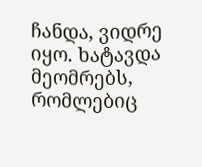ჩანდა, ვიდრე იყო. ხატავდა მეომრებს, რომლებიც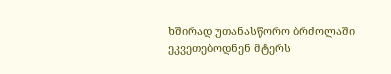ხშირად უთანასწორო ბრძოლაში ეკვეთებოდნენ მტერს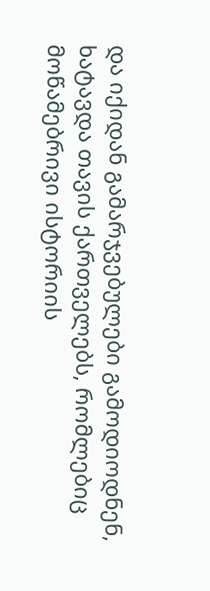და იქიდან გამარჯვებულები გამოდიოდნენ, ხატავდა თავის ქართველებს, რომლებიც მოწამებრივი ისტორიის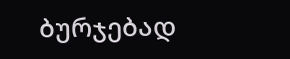ბურჯებად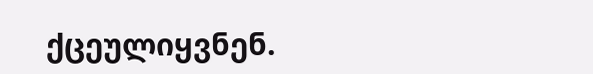ქცეულიყვნენ.